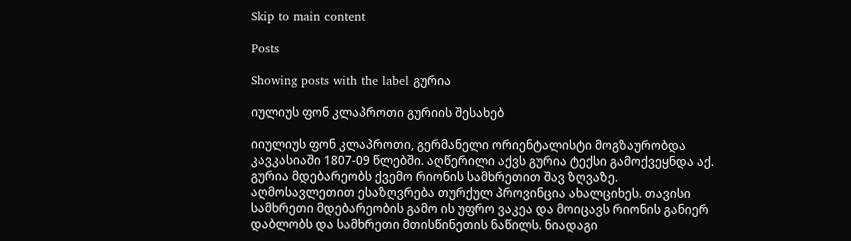Skip to main content

Posts

Showing posts with the label გურია

იულიუს ფონ კლაპროთი გურიის შესახებ

იიულიუს ფონ კლაპროთი, გერმანელი ორიენტალისტი მოგზაურობდა კავკასიაში 1807-09 წლებში. აღწერილი აქვს გურია ტექსი გამოქვეყნდა აქ. გურია მდებარეობს ქვემო რიონის სამხრეთით შავ ზღვაზე. აღმოსავლეთით ესაზღვრება თურქულ პროვინცია ახალციხეს. თავისი სამხრეთი მდებარეობის გამო ის უფრო ვაკეა და მოიცავს რიონის განიერ დაბლობს და სამხრეთი მთისწინეთის ნაწილს. ნიადაგი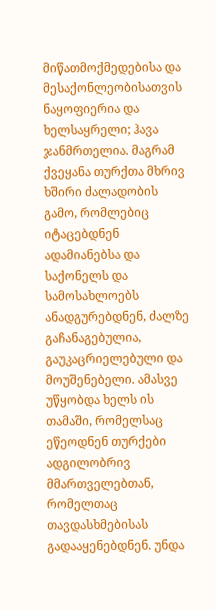მიწათმოქმედებისა და მესაქონლეობისათვის ნაყოფიერია და ხელსაყრელი; ჰავა ჯანმრთელია. მაგრამ ქვეყანა თურქთა მხრივ ხშირი ძალადობის გამო, რომლებიც იტაცებდნენ ადამიანებსა და საქონელს და სამოსახლოებს ანადგურებდნენ, ძალზე გაჩანაგებულია, გაუკაცრიელებული და მოუშენებელი. ამასვე უწყობდა ხელს ის თამაში, რომელსაც ეწეოდნენ თურქები ადგილობრივ მმართველებთან, რომელთაც თავდასხმებისას გადააყენებდნენ. უნდა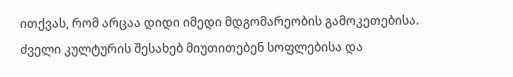ითქვას, რომ არცაა დიდი იმედი მდგომარეობის გამოკეთებისა. ძველი კულტურის შესახებ მიუთითებენ სოფლებისა და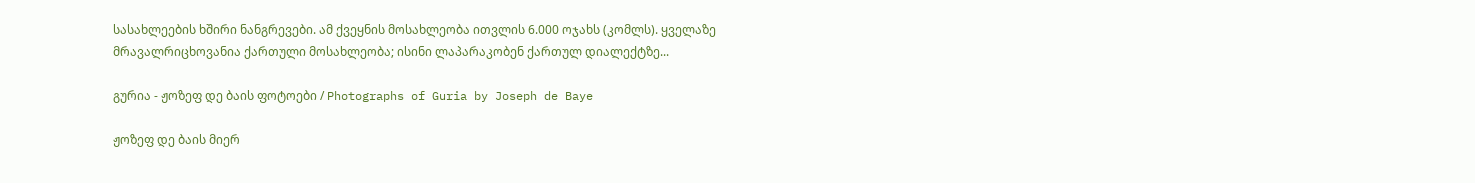სასახლეების ხშირი ნანგრევები. ამ ქვეყნის მოსახლეობა ითვლის 6.000 ოჯახს (კომლს). ყველაზე მრავალრიცხოვანია ქართული მოსახლეობა; ისინი ლაპარაკობენ ქართულ დიალექტზე...

გურია - ჟოზეფ დე ბაის ფოტოები / Photographs of Guria by Joseph de Baye

ჟოზეფ დე ბაის მიერ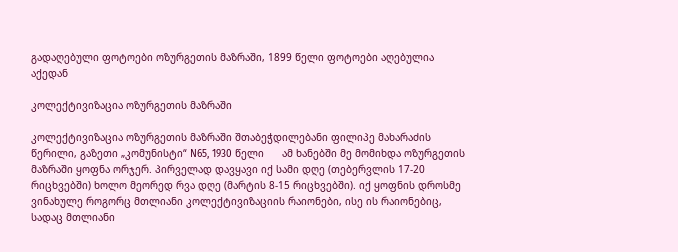გადაღებული ფოტოები ოზურგეთის მაზრაში, 1899 წელი ფოტოები აღებულია აქედან

კოლექტივიზაცია ოზურგეთის მაზრაში

კოლექტივიზაცია ოზურგეთის მაზრაში შთაბეჭდილებანი ფილიპე მახარაძის წერილი, გაზეთი „კომუნისტი“ N65, 1930 წელი      ამ ხანებში მე მომიხდა ოზურგეთის მაზრაში ყოფნა ორჯერ. პირველად დავყავი იქ სამი დღე (თებერვლის 17-20 რიცხვებში) ხოლო მეორედ რვა დღე (მარტის 8-15 რიცხვებში). იქ ყოფნის დროსმე ვინახულე როგორც მთლიანი კოლექტივიზაციის რაიონები, ისე ის რაიონებიც, სადაც მთლიანი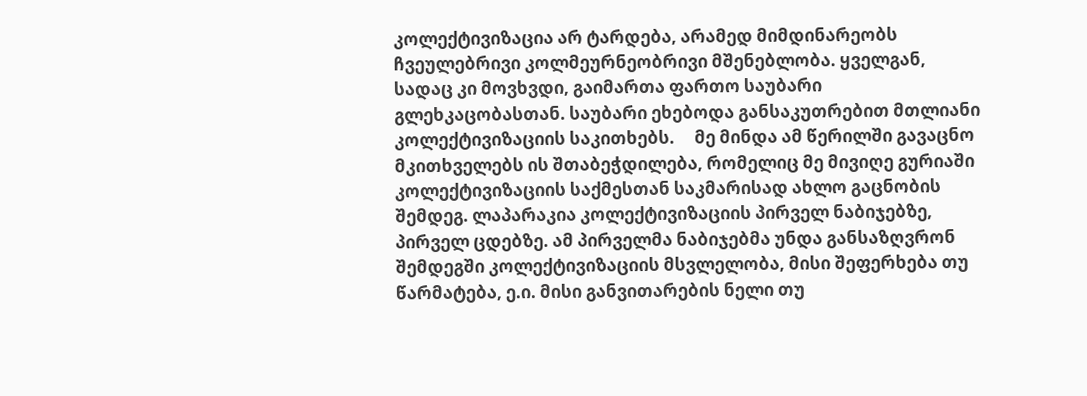კოლექტივიზაცია არ ტარდება, არამედ მიმდინარეობს ჩვეულებრივი კოლმეურნეობრივი მშენებლობა. ყველგან, სადაც კი მოვხვდი, გაიმართა ფართო საუბარი გლეხკაცობასთან. საუბარი ეხებოდა განსაკუთრებით მთლიანი კოლექტივიზაციის საკითხებს.     მე მინდა ამ წერილში გავაცნო მკითხველებს ის შთაბეჭდილება, რომელიც მე მივიღე გურიაში კოლექტივიზაციის საქმესთან საკმარისად ახლო გაცნობის შემდეგ. ლაპარაკია კოლექტივიზაციის პირველ ნაბიჯებზე, პირველ ცდებზე. ამ პირველმა ნაბიჯებმა უნდა განსაზღვრონ შემდეგში კოლექტივიზაციის მსვლელობა, მისი შეფერხება თუ წარმატება, ე.ი. მისი განვითარების ნელი თუ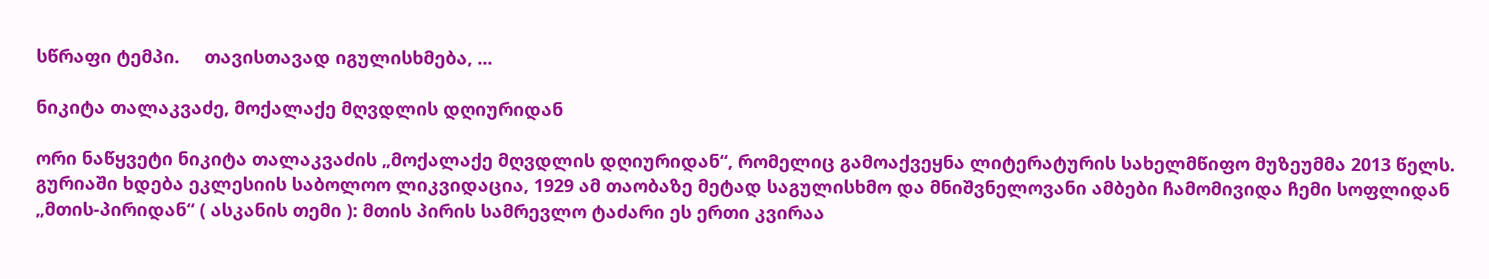სწრაფი ტემპი.     თავისთავად იგულისხმება, ...

ნიკიტა თალაკვაძე, მოქალაქე მღვდლის დღიურიდან

ორი ნაწყვეტი ნიკიტა თალაკვაძის „მოქალაქე მღვდლის დღიურიდან“, რომელიც გამოაქვეყნა ლიტერატურის სახელმწიფო მუზეუმმა 2013 წელს. გურიაში ხდება ეკლესიის საბოლოო ლიკვიდაცია, 1929 ამ თაობაზე მეტად საგულისხმო და მნიშვნელოვანი ამბები ჩამომივიდა ჩემი სოფლიდან „მთის-პირიდან“ ( ასკანის თემი ): მთის პირის სამრევლო ტაძარი ეს ერთი კვირაა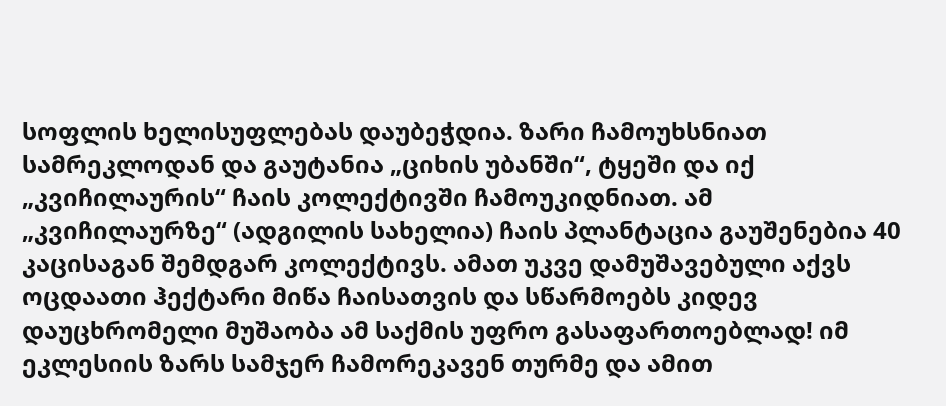სოფლის ხელისუფლებას დაუბეჭდია. ზარი ჩამოუხსნიათ სამრეკლოდან და გაუტანია „ციხის უბანში“, ტყეში და იქ „კვიჩილაურის“ ჩაის კოლექტივში ჩამოუკიდნიათ. ამ „კვიჩილაურზე“ (ადგილის სახელია) ჩაის პლანტაცია გაუშენებია 40 კაცისაგან შემდგარ კოლექტივს. ამათ უკვე დამუშავებული აქვს ოცდაათი ჰექტარი მიწა ჩაისათვის და სწარმოებს კიდევ დაუცხრომელი მუშაობა ამ საქმის უფრო გასაფართოებლად! იმ ეკლესიის ზარს სამჯერ ჩამორეკავენ თურმე და ამით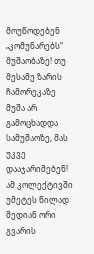მოუწოდებენ „კომუნარებს“ მუშაობაზე! თუ მესამე ზარის ჩამორეკაზე მუშა არ გამოცხადდა სამუშაოზე, მას უკვე დააჯარიმებენ! ამ კოლექტივში უმეტეს წილად შედიან ორი გვარის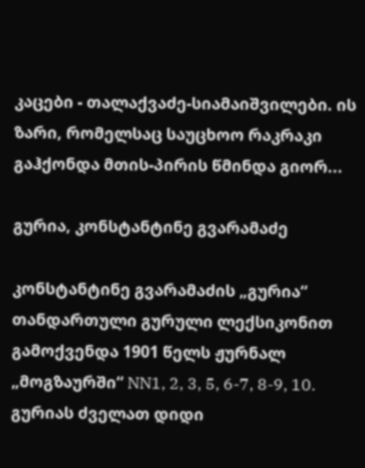კაცები - თალაქვაძე-სიამაიშვილები. ის ზარი, რომელსაც საუცხოო რაკრაკი გაჰქონდა მთის-პირის წმინდა გიორ...

გურია, კონსტანტინე გვარამაძე

კონსტანტინე გვარამაძის „გურია“ თანდართული გურული ლექსიკონით გამოქვენდა 1901 წელს ჟურნალ „მოგზაურში“ NN1, 2, 3, 5, 6-7, 8-9, 10. გურიას ძველათ დიდი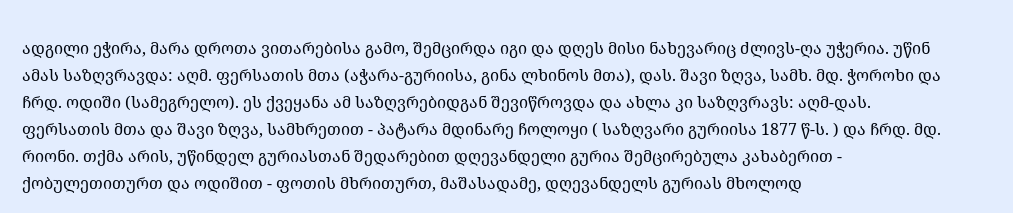ადგილი ეჭირა, მარა დროთა ვითარებისა გამო, შემცირდა იგი და დღეს მისი ნახევარიც ძლივს-ღა უჭერია. უწინ ამას საზღვრავდა: აღმ. ფერსათის მთა (აჭარა-გურიისა, გინა ლხინოს მთა), დას. შავი ზღვა, სამხ. მდ. ჭოროხი და ჩრდ. ოდიში (სამეგრელო). ეს ქვეყანა ამ საზღვრებიდგან შევიწროვდა და ახლა კი საზღვრავს: აღმ-დას. ფერსათის მთა და შავი ზღვა, სამხრეთით - პატარა მდინარე ჩოლოყი ( საზღვარი გურიისა 1877 წ-ს. ) და ჩრდ. მდ. რიონი. თქმა არის, უწინდელ გურიასთან შედარებით დღევანდელი გურია შემცირებულა კახაბერით - ქობულეთითურთ და ოდიშით - ფოთის მხრითურთ, მაშასადამე, დღევანდელს გურიას მხოლოდ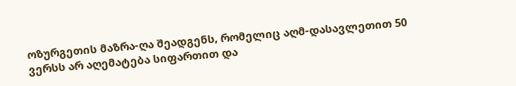ოზურგეთის მაზრა-ღა შეადგენს, რომელიც აღმ-დასავლეთით 50 ვერსს არ აღემატება სიფართით და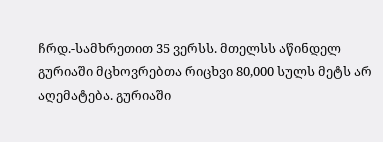ჩრდ.-სამხრეთით 35 ვერსს. მთელსს აწინდელ გურიაში მცხოვრებთა რიცხვი 80,000 სულს მეტს არ აღემატება. გურიაში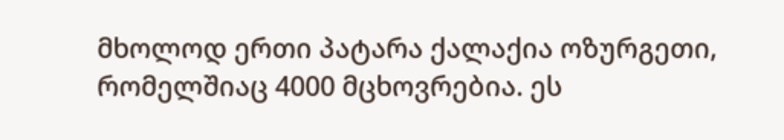მხოლოდ ერთი პატარა ქალაქია ოზურგეთი, რომელშიაც 4000 მცხოვრებია. ეს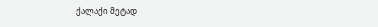ქალაქი მეტად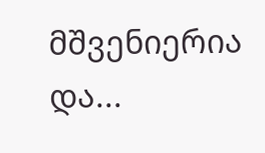მშვენიერია და...